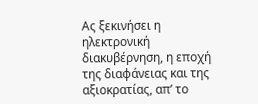Ας ξεκινήσει η ηλεκτρονική διακυβέρνηση, η εποχή της διαφάνειας και της αξιοκρατίας, απ’ το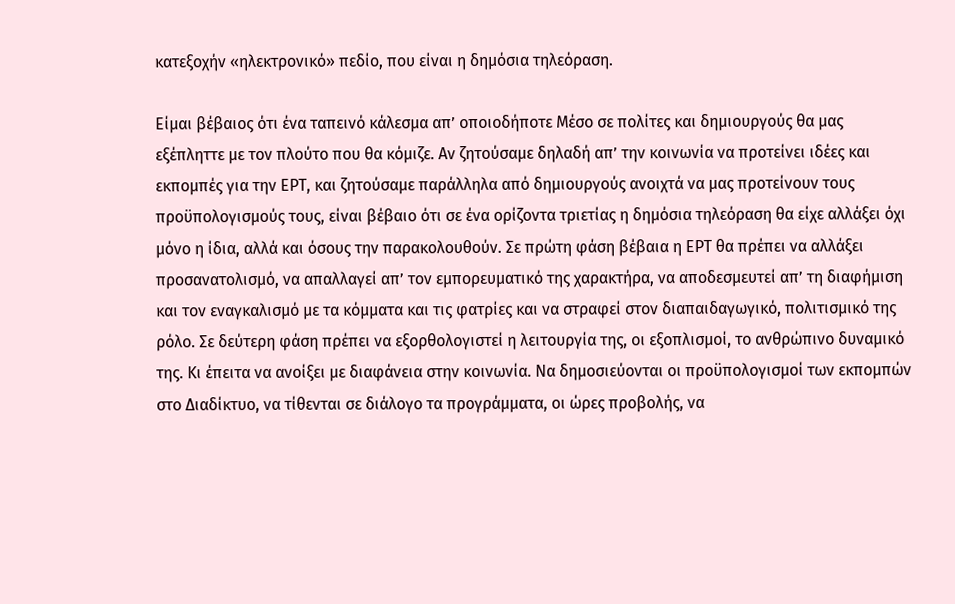κατεξοχήν «ηλεκτρονικό» πεδίο, που είναι η δημόσια τηλεόραση.

Είμαι βέβαιος ότι ένα ταπεινό κάλεσμα απ’ οποιοδήποτε Μέσο σε πολίτες και δημιουργούς θα μας εξέπληττε με τον πλούτο που θα κόμιζε. Αν ζητούσαμε δηλαδή απ’ την κοινωνία να προτείνει ιδέες και εκπομπές για την ΕΡΤ, και ζητούσαμε παράλληλα από δημιουργούς ανοιχτά να μας προτείνουν τους προϋπολογισμούς τους, είναι βέβαιο ότι σε ένα ορίζοντα τριετίας η δημόσια τηλεόραση θα είχε αλλάξει όχι μόνο η ίδια, αλλά και όσους την παρακολουθούν. Σε πρώτη φάση βέβαια η ΕΡΤ θα πρέπει να αλλάξει προσανατολισμό, να απαλλαγεί απ’ τον εμπορευματικό της χαρακτήρα, να αποδεσμευτεί απ’ τη διαφήμιση και τον εναγκαλισμό με τα κόμματα και τις φατρίες και να στραφεί στον διαπαιδαγωγικό, πολιτισμικό της ρόλο. Σε δεύτερη φάση πρέπει να εξορθολογιστεί η λειτουργία της, οι εξοπλισμοί, το ανθρώπινο δυναμικό της. Κι έπειτα να ανοίξει με διαφάνεια στην κοινωνία. Να δημοσιεύονται οι προϋπολογισμοί των εκπομπών στο Διαδίκτυο, να τίθενται σε διάλογο τα προγράμματα, οι ώρες προβολής, να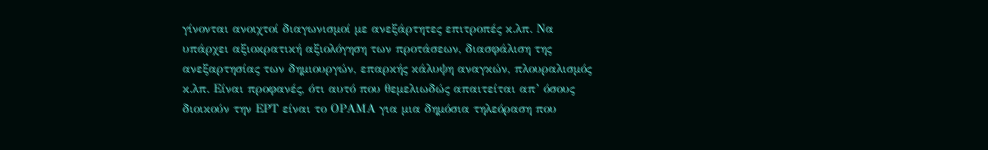γίνονται ανοιχτοί διαγωνισμοί με ανεξάρτητες επιτροπές κ.λπ. Να υπάρχει αξιοκρατική αξιολόγηση των προτάσεων, διασφάλιση της ανεξαρτησίας των δημιουργών, επαρκής κάλυψη αναγκών, πλουραλισμός κ.λπ. Είναι προφανές, ότι αυτό που θεμελιωδώς απαιτείται απ’ όσους διοικούν την ΕΡΤ είναι το ΟΡΑΜΑ για μια δημόσια τηλεόραση που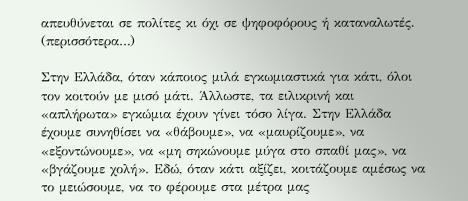απευθύνεται σε πολίτες κι όχι σε ψηφοφόρους ή καταναλωτές. (περισσότερα…)

Στην Ελλάδα, όταν κάποιος μιλά εγκωμιαστικά για κάτι, όλοι τον κοιτούν με μισό μάτι. Άλλωστε, τα ειλικρινή και «απλήρωτα» εγκώμια έχουν γίνει τόσο λίγα. Στην Ελλάδα έχουμε συνηθίσει να «θάβουμε», να «μαυρίζουμε», να «εξοντώνουμε», να «μη σηκώνουμε μύγα στο σπαθί μας», να «βγάζουμε χολή». Εδώ, όταν κάτι αξίζει, κοιτάζουμε αμέσως να το μειώσουμε, να το φέρουμε στα μέτρα μας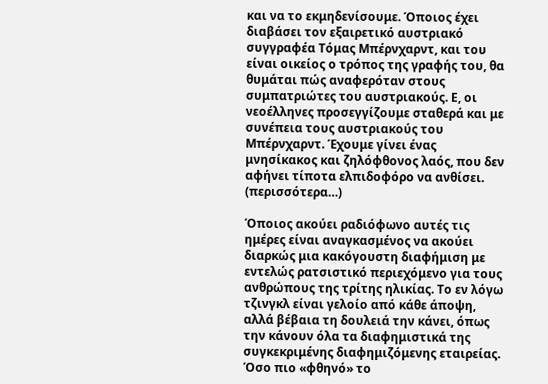και να το εκμηδενίσουμε. Όποιος έχει διαβάσει τον εξαιρετικό αυστριακό συγγραφέα Τόμας Μπέρνχαρντ, και του είναι οικείος ο τρόπος της γραφής του, θα θυμάται πώς αναφερόταν στους συμπατριώτες του αυστριακούς. Ε, οι νεοέλληνες προσεγγίζουμε σταθερά και με συνέπεια τους αυστριακούς του Μπέρνχαρντ. Έχουμε γίνει ένας μνησίκακος και ζηλόφθονος λαός, που δεν αφήνει τίποτα ελπιδοφόρο να ανθίσει. (περισσότερα…)

Όποιος ακούει ραδιόφωνο αυτές τις ημέρες είναι αναγκασμένος να ακούει διαρκώς μια κακόγουστη διαφήμιση με εντελώς ρατσιστικό περιεχόμενο για τους ανθρώπους της τρίτης ηλικίας. Το εν λόγω τζινγκλ είναι γελοίο από κάθε άποψη, αλλά βέβαια τη δουλειά την κάνει, όπως την κάνουν όλα τα διαφημιστικά της συγκεκριμένης διαφημιζόμενης εταιρείας. Όσο πιο «φθηνό» το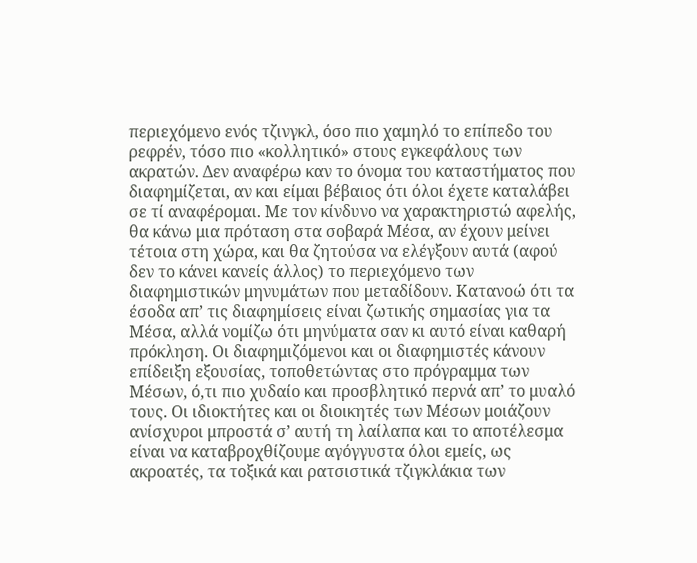περιεχόμενο ενός τζινγκλ, όσο πιο χαμηλό το επίπεδο του ρεφρέν, τόσο πιο «κολλητικό» στους εγκεφάλους των ακρατών. Δεν αναφέρω καν το όνομα του καταστήματος που διαφημίζεται, αν και είμαι βέβαιος ότι όλοι έχετε καταλάβει σε τί αναφέρομαι. Με τον κίνδυνο να χαρακτηριστώ αφελής, θα κάνω μια πρόταση στα σοβαρά Μέσα, αν έχουν μείνει τέτοια στη χώρα, και θα ζητούσα να ελέγξουν αυτά (αφού δεν το κάνει κανείς άλλος) το περιεχόμενο των διαφημιστικών μηνυμάτων που μεταδίδουν. Κατανοώ ότι τα έσοδα απ’ τις διαφημίσεις είναι ζωτικής σημασίας για τα Μέσα, αλλά νομίζω ότι μηνύματα σαν κι αυτό είναι καθαρή πρόκληση. Οι διαφημιζόμενοι και οι διαφημιστές κάνουν επίδειξη εξουσίας, τοποθετώντας στο πρόγραμμα των Μέσων, ό,τι πιο χυδαίο και προσβλητικό περνά απ’ το μυαλό τους. Οι ιδιοκτήτες και οι διοικητές των Μέσων μοιάζουν ανίσχυροι μπροστά σ’ αυτή τη λαίλαπα και το αποτέλεσμα είναι να καταβροχθίζουμε αγόγγυστα όλοι εμείς, ως ακροατές, τα τοξικά και ρατσιστικά τζιγκλάκια των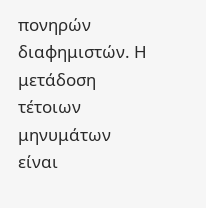πονηρών διαφημιστών. Η μετάδοση τέτοιων μηνυμάτων είναι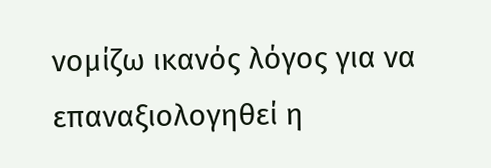νομίζω ικανός λόγος για να επαναξιολογηθεί η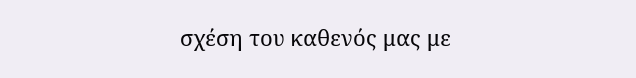σχέση του καθενός μας με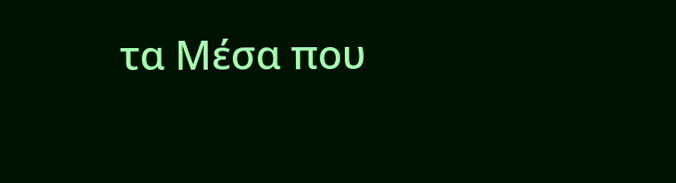τα Μέσα που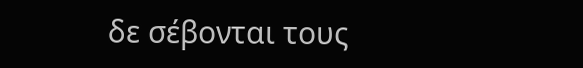δε σέβονται τους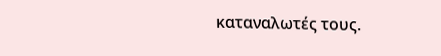καταναλωτές τους.